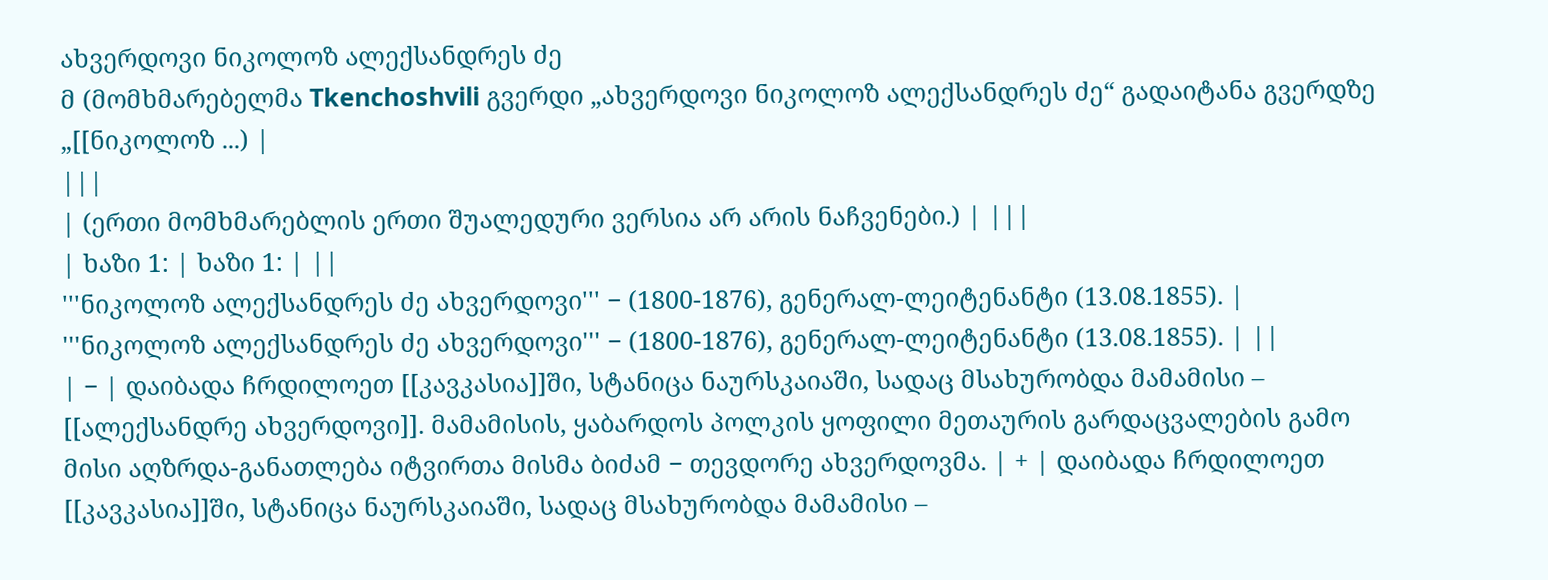ახვერდოვი ნიკოლოზ ალექსანდრეს ძე
მ (მომხმარებელმა Tkenchoshvili გვერდი „ახვერდოვი ნიკოლოზ ალექსანდრეს ძე“ გადაიტანა გვერდზე „[[ნიკოლოზ ...) |
|||
| (ერთი მომხმარებლის ერთი შუალედური ვერსია არ არის ნაჩვენები.) | |||
| ხაზი 1: | ხაზი 1: | ||
'''ნიკოლოზ ალექსანდრეს ძე ახვერდოვი''' − (1800-1876), გენერალ-ლეიტენანტი (13.08.1855). | '''ნიკოლოზ ალექსანდრეს ძე ახვერდოვი''' − (1800-1876), გენერალ-ლეიტენანტი (13.08.1855). | ||
| − | დაიბადა ჩრდილოეთ [[კავკასია]]ში, სტანიცა ნაურსკაიაში, სადაც მსახურობდა მამამისი – [[ალექსანდრე ახვერდოვი]]. მამამისის, ყაბარდოს პოლკის ყოფილი მეთაურის გარდაცვალების გამო მისი აღზრდა-განათლება იტვირთა მისმა ბიძამ − თევდორე ახვერდოვმა. | + | დაიბადა ჩრდილოეთ [[კავკასია]]ში, სტანიცა ნაურსკაიაში, სადაც მსახურობდა მამამისი –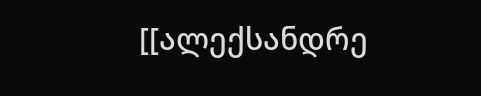[[ალექსანდრე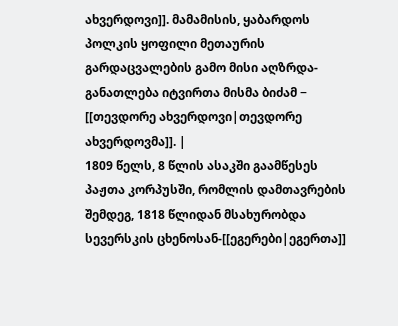ახვერდოვი]]. მამამისის, ყაბარდოს პოლკის ყოფილი მეთაურის გარდაცვალების გამო მისი აღზრდა-განათლება იტვირთა მისმა ბიძამ − [[თევდორე ახვერდოვი|თევდორე ახვერდოვმა]]. |
1809 წელს, 8 წლის ასაკში გაამწესეს პაჟთა კორპუსში, რომლის დამთავრების შემდეგ, 1818 წლიდან მსახურობდა სევერსკის ცხენოსან-[[ეგერები|ეგერთა]]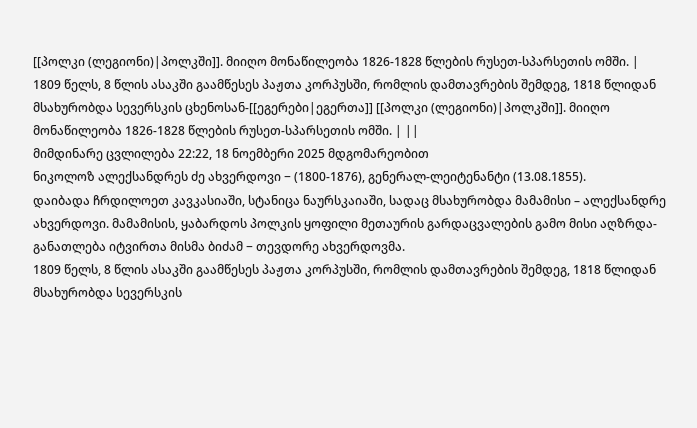[[პოლკი (ლეგიონი)|პოლკში]]. მიიღო მონაწილეობა 1826-1828 წლების რუსეთ-სპარსეთის ომში. | 1809 წელს, 8 წლის ასაკში გაამწესეს პაჟთა კორპუსში, რომლის დამთავრების შემდეგ, 1818 წლიდან მსახურობდა სევერსკის ცხენოსან-[[ეგერები|ეგერთა]] [[პოლკი (ლეგიონი)|პოლკში]]. მიიღო მონაწილეობა 1826-1828 წლების რუსეთ-სპარსეთის ომში. | ||
მიმდინარე ცვლილება 22:22, 18 ნოემბერი 2025 მდგომარეობით
ნიკოლოზ ალექსანდრეს ძე ახვერდოვი − (1800-1876), გენერალ-ლეიტენანტი (13.08.1855).
დაიბადა ჩრდილოეთ კავკასიაში, სტანიცა ნაურსკაიაში, სადაც მსახურობდა მამამისი – ალექსანდრე ახვერდოვი. მამამისის, ყაბარდოს პოლკის ყოფილი მეთაურის გარდაცვალების გამო მისი აღზრდა-განათლება იტვირთა მისმა ბიძამ − თევდორე ახვერდოვმა.
1809 წელს, 8 წლის ასაკში გაამწესეს პაჟთა კორპუსში, რომლის დამთავრების შემდეგ, 1818 წლიდან მსახურობდა სევერსკის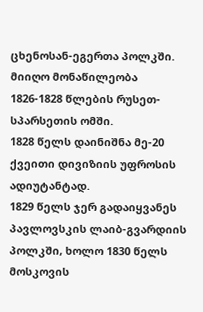ცხენოსან-ეგერთა პოლკში. მიიღო მონაწილეობა 1826-1828 წლების რუსეთ-სპარსეთის ომში.
1828 წელს დაინიშნა მე-20 ქვეითი დივიზიის უფროსის ადიუტანტად.
1829 წელს ჯერ გადაიყვანეს პავლოვსკის ლაიბ-გვარდიის პოლკში, ხოლო 1830 წელს მოსკოვის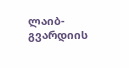ლაიბ-გვარდიის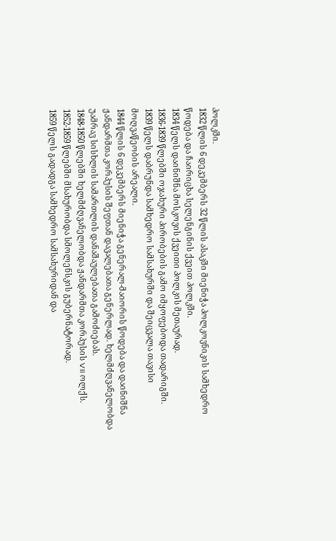პოლკში.
1832 წლის 6 დეკემბერს 32 წლის ასაკში მიენიჭა პოლკოვნიკის სამხედრო წოდება და ჩაირიცხა სელენგინის ქვეით პოლკში.
1834 წელს დაინიშნა მოსკოვის ქვეითი პოლკის მეთაურად.
1836-1839 წლებში ოჯახური პირობების გამო იმყოფებოდა თადარიგში.
1839 წელს დაბრუნდა სამხედრო სამსახურში და შეიცვალა თავისი მოღვაწეობის არეალი.
1844 წლის 6 დეკემბერს მიენიჭა გენერალ-მაიორის წოდება და დაინიშნა ჟანდარმთა კორპუსის შეფთან დავალებათა გენერლად. ხელმძღვანელობდა უამრავ სისხლის სამართლის დანაშაულებათა გამოძიებას.
1848-1850 წლებში ხელმძღვანელობდა ჟანდარმთა კორპუსის VII ოლქს.
1852-1859 წლებში მსახურობდა სმოლენსკის გუბერნატორად.
1859 წელს გადადგა სამხედრო სამსახურიდან და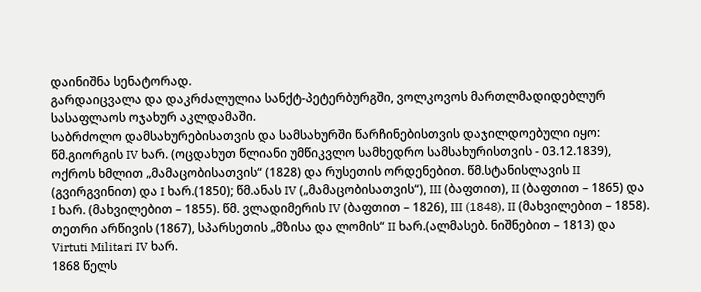დაინიშნა სენატორად.
გარდაიცვალა და დაკრძალულია სანქტ-პეტერბურგში, ვოლკოვოს მართლმადიდებლურ სასაფლაოს ოჯახურ აკლდამაში.
საბრძოლო დამსახურებისათვის და სამსახურში წარჩინებისთვის დაჯილდოებული იყო: წმ.გიორგის IV ხარ. (ოცდახუთ წლიანი უმწიკვლო სამხედრო სამსახურისთვის - 03.12.1839), ოქროს ხმლით „მამაცობისათვის“ (1828) და რუსეთის ორდენებით. წმ.სტანისლავის II (გვირგვინით) და I ხარ.(1850); წმ.ანას IV („მამაცობისათვის“), III (ბაფთით), II (ბაფთით – 1865) და I ხარ. (მახვილებით – 1855). წმ. ვლადიმერის IV (ბაფთით – 1826), III (1848), II (მახვილებით – 1858). თეთრი არწივის (1867), სპარსეთის „მზისა და ლომის“ II ხარ.(ალმასებ. ნიშნებით – 1813) და Virtuti Militari IV ხარ.
1868 წელს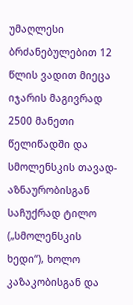უმაღლესი ბრძანებულებით 12 წლის ვადით მიეცა იჯარის მაგივრად 2500 მანეთი წელიწადში და სმოლენსკის თავად-აზნაურობისგან საჩუქრად ტილო („სმოლენსკის ხედი“), ხოლო კაზაკობისგან და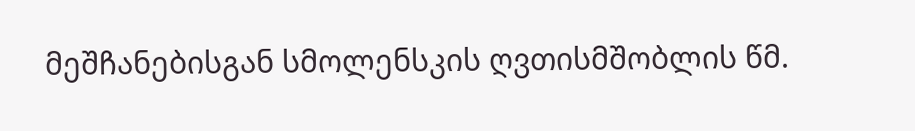მეშჩანებისგან სმოლენსკის ღვთისმშობლის წმ.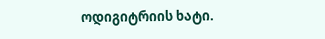ოდიგიტრიის ხატი.